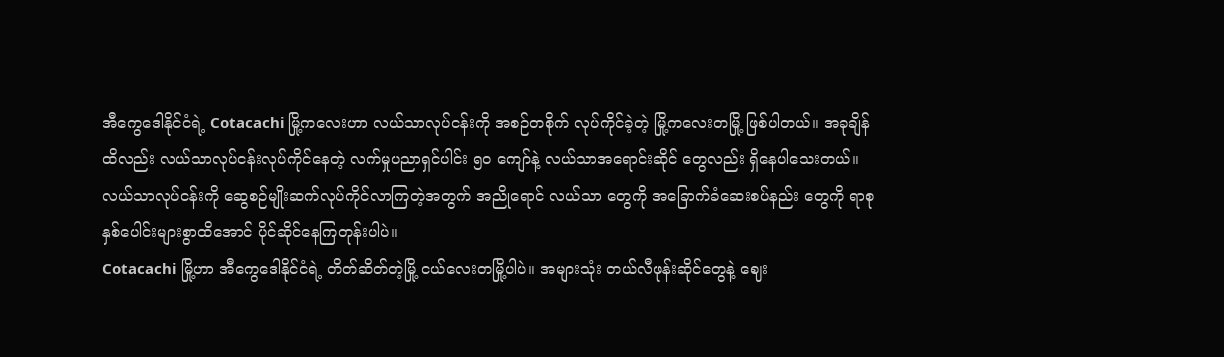အီကွေဒေါနိုင်ငံရဲ့ Cotacachi မြို့ကလေးဟာ လယ်သာလုပ်ငန်းကို အစဉ်တစိုက် လုပ်ကိုင်ခဲ့တဲ့ မြို့ကလေးတမြို့ ဖြစ်ပါတယ်။ အခုချိန်ထိလည်း လယ်သာလုပ်ငန်းလုပ်ကိုင်နေတဲ့ လက်မှုပညာရှင်ပါင်း ၅၀ ကျော်နဲ့ လယ်သာအရောင်းဆိုင် တွေလည်း ရှိနေပါသေးတယ်။
လယ်သာလုပ်ငန်းကို ဆွေစဉ်မျိုးဆက်လုပ်ကိုင်လာကြတဲ့အတွက် အညိုရောင် လယ်သာ တွေကို အခြောက်ခံဆေးစပ်နည်း တွေကို ရာစုနှစ်ပေါင်းများစွာထိအောင် ပိုင်ဆိုင်နေကြတုန်းပါပဲ။
Cotacachi မြို့ဟာ အီကွေဒေါနိုင်ငံရဲ့ တိတ်ဆိတ်တဲ့မြို့ ငယ်လေးတမြို့ပါပဲ။ အများသုံး တယ်လီဖုန်းဆိုင်တွေနဲ့ ဈေး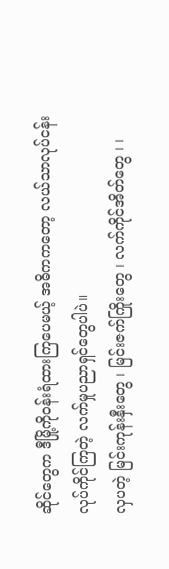ဆိုင်တွေက ဒီမြို့ကိုဝန်းရံထားကြပေမယ့် အဓိကကတော့ လယ်သာလုပ်ငန်းလုပ်ကိုင်ကြတဲ့ လက်မှုပညာရှင်တွေပါပဲ။
လှပတဲ့ မြင်းကုန်းနှီးတွေ ၊ မြင်းဇက်ကြိုးတွေ ၊ လက်ကိုင်အိတ်တွေ ၊ ၊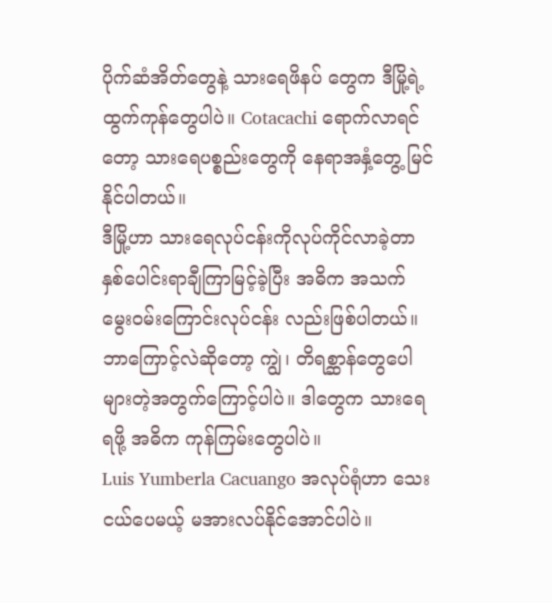ပိုက်ဆံအိတ်တွေနဲ့ သားရေဖိနပ် တွေက ဒီမြို့ရဲ့ ထွက်ကုန်တွေပါပဲ။ Cotacachi ရောက်လာရင်တော့ သားရေပစ္စည်းတွေကို နေရာအနှံ့တွေ့ မြင်နိုင်ပါတယ်။
ဒီမြို့ဟာ သားရေလုပ်ငန်းကိုလုပ်ကိုင်လာခဲ့တာ နှစ်ပေါင်းရာချီကြာမြင့်ခဲ့ပြီး အဓိက အသက်မွေးဝမ်းကြောင်းလုပ်ငန်း လည်းဖြစ်ပါတယ်။ ဘာကြောင့်လဲဆိုတော့ ကျွဲ၊ တိရစ္ဆာန်တွေပေါများတဲ့အတွက်ကြောင့်ပါပဲ။ ဒါတွေက သားရေရဖို့ အဓိက ကုန်ကြမ်းတွေပါပဲ။
Luis Yumberla Cacuango အလုပ်ရုံဟာ သေးငယ်ပေမယ့် မအားလပ်နိုင်အောင်ပါပဲ။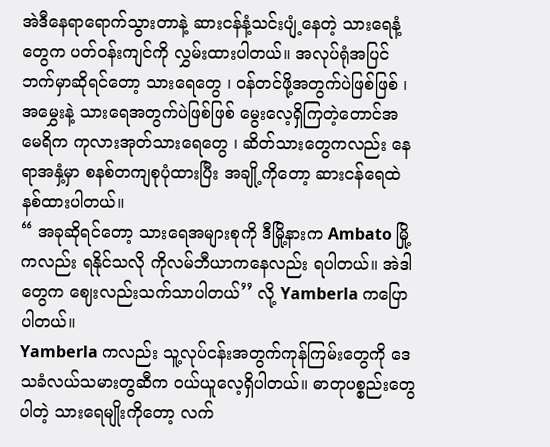အဲဒီနေရာရောက်သွားတာနဲ့ ဆားငန်နံ့သင်းပျံ့နေတဲ့ သားရေနံ့တွေက ပတ်ဝန်းကျင်ကို လွှမ်းထားပါတယ်။ အလုပ်ရုံအပြင်ဘက်မှာဆိုရင်တော့ သားရေတွေ ၊ ဝန်တင်ဖို့အတွက်ပဲဖြစ်ဖြစ် ၊ အမွှေးနဲ့ သားရေအတွက်ပဲဖြစ်ဖြစ် မွေးလေ့ရှိကြတဲ့တောင်အမေရိက ကုလားအုတ်သားရေတွေ ၊ ဆိတ်သားတွေကလည်း နေရာအနှံ့မှာ စနစ်တကျစုပုံထားပြီး အချို့ကိုတော့ ဆားငန်ရေထဲ နစ်ထားပါတယ်။
“ အခုဆိုရင်တော့ သားရေအများစုကို ဒီမြို့နားက Ambato မြို့ကလည်း ရနိုင်သလို ကိုလမ်ဘီယာကနေလည်း ရပါတယ်။ အဲဒါတွေက ဈေးလည်းသက်သာပါတယ်’’ လို့ Yamberla ကပြောပါတယ်။
Yamberla ကလည်း သူ့လုပ်ငန်းအတွက်ကုန်ကြမ်းတွေကို ဒေသခံလယ်သမားတွဆီက ဝယ်ယူလေ့ရှိပါတယ်။ ဓာတုပစ္စည်းတွေပါတဲ့ သားရေမျိုးကိုတော့ လက်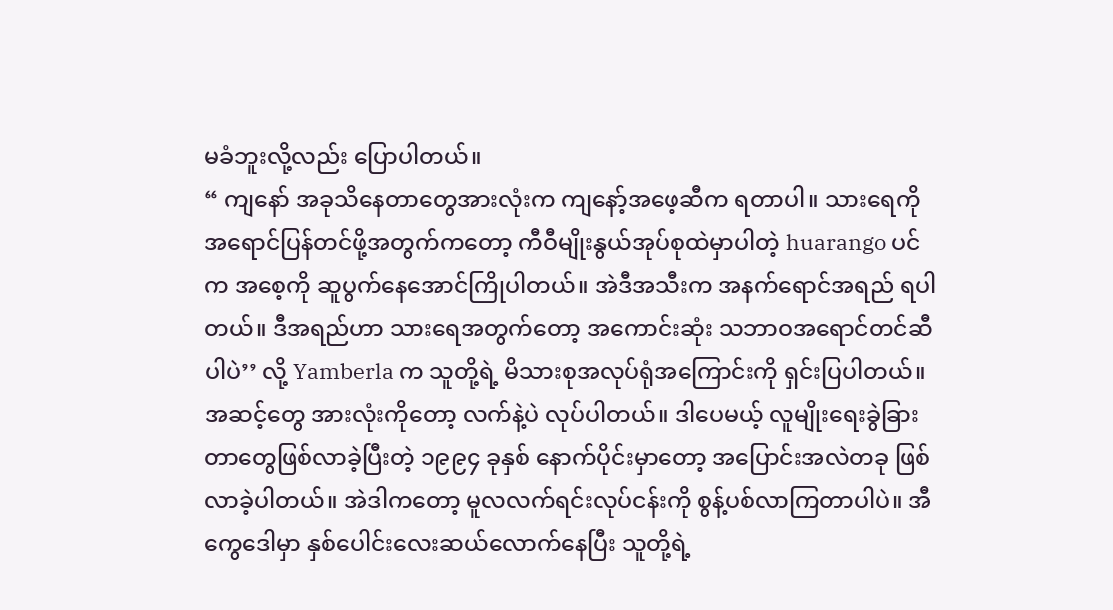မခံဘူးလို့လည်း ပြောပါတယ်။
“ ကျနော် အခုသိနေတာတွေအားလုံးက ကျနော့်အဖေ့ဆီက ရတာပါ။ သားရေကို အရောင်ပြန်တင်ဖို့အတွက်ကတော့ ကီဝီမျိုးနွယ်အုပ်စုထဲမှာပါတဲ့ huarango ပင်က အစေ့ကို ဆူပွက်နေအောင်ကြိုပါတယ်။ အဲဒီအသီးက အနက်ရောင်အရည် ရပါတယ်။ ဒီအရည်ဟာ သားရေအတွက်တော့ အကောင်းဆုံး သဘာဝအရောင်တင်ဆီပါပဲ’’ လို့ Yamberla က သူတို့ရဲ့ မိသားစုအလုပ်ရုံအကြောင်းကို ရှင်းပြပါတယ်။
အဆင့်တွေ အားလုံးကိုတော့ လက်နဲ့ပဲ လုပ်ပါတယ်။ ဒါပေမယ့် လူမျိုးရေးခွဲခြားတာတွေဖြစ်လာခဲ့ပြီးတဲ့ ၁၉၉၄ ခုနှစ် နောက်ပိုင်းမှာတော့ အပြောင်းအလဲတခု ဖြစ်လာခဲ့ပါတယ်။ အဲဒါကတော့ မူလလက်ရင်းလုပ်ငန်းကို စွန့်ပစ်လာကြတာပါပဲ။ အီကွေဒေါမှာ နှစ်ပေါင်းလေးဆယ်လောက်နေပြီး သူတို့ရဲ့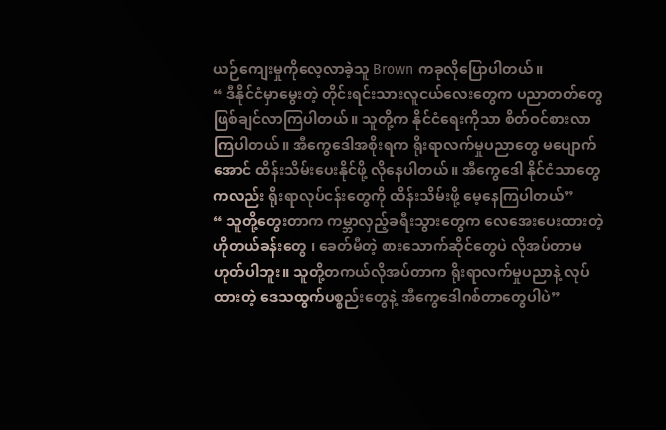ယဉ်ကျေးမှုကိုလေ့လာခဲ့သူ Brown ကခုလိုပြောပါတယ်။
“ ဒီနိုင်ငံမှာမွေးတဲ့ တိုင်းရင်းသားလူငယ်လေးတွေက ပညာတတ်တွေ ဖြစ်ချင်လာကြပါတယ်။ သူတို့က နိုင်ငံရေးကိုသာ စိတ်ဝင်စားလာကြပါတယ်။ အီကွေဒေါအစိုးရက ရိုးရာလက်မှုပညာတွေ မပျောက်အောင် ထိန်းသိမ်းပေးနိုင်ဖို့ လိုနေပါတယ်။ အီကွေဒေါ နိုင်ငံသာတွေကလည်း ရိုးရာလုပ်ငန်းတွေကို ထိန်းသိမ်းဖို့ မေ့နေကြပါတယ်”
“ သူတို့တွေးတာက ကမ္ဘာလှည့်ခရီးသွားတွေက လေအေးပေးထားတဲ့ဟိုတယ်ခန်းတွေ ၊ ခေတ်မီတဲ့ စားသောက်ဆိုင်တွေပဲ လိုအပ်တာမဟုတ်ပါဘူး။ သူတို့တကယ်လိုအပ်တာက ရိုးရာလက်မှုပညာနဲ့ လုပ်ထားတဲ့ ဒေသထွက်ပစ္စည်းတွေနဲ့ အီကွေဒေါဂစ်တာတွေပါပဲ”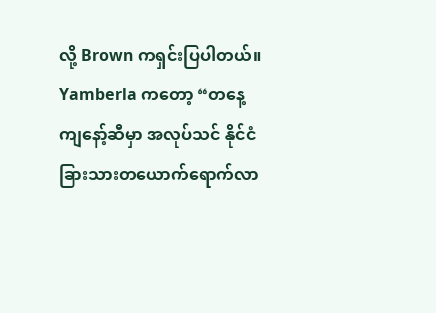လို့ Brown ကရှင်းပြပါတယ်။
Yamberla ကတော့ “တနေ့ ကျနော့်ဆီမှာ အလုပ်သင် နိုင်ငံခြားသားတယောက်ရောက်လာ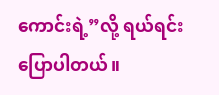ကောင်းရဲ့”လို့ ရယ်ရင်း ပြောပါတယ်။